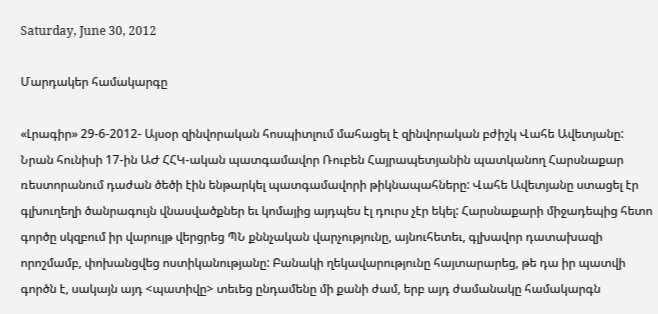Saturday, June 30, 2012

Մարդակեր համակարգը

«Լրագիր» 29-6-2012- Այսօր զինվորական հոսպիտլում մահացել է զինվորական բժիշկ Վահե Ավետյանը: Նրան հունիսի 17-ին ԱԺ ՀՀԿ-ական պատգամավոր Ռուբեն Հայրապետյանին պատկանող Հարսնաքար ռեստորանում դաժան ծեծի էին ենթարկել պատգամավորի թիկնապահները: Վահե Ավետյանը ստացել էր գլխուղեղի ծանրագույն վնասվածքներ եւ կոմայից այդպես էլ դուրս չէր եկել: Հարսնաքարի միջադեպից հետո գործը սկզբում իր վարույթ վերցրեց ՊՆ քննչական վարչությունը, այնուհետեւ, գլխավոր դատախազի որոշմամբ, փոխանցվեց ոստիկանությանը: Բանակի ղեկավարությունը հայտարարեց, թե դա իր պատվի գործն է, սակայն այդ <պատիվը> տեւեց ընդամենը մի քանի ժամ, երբ այդ ժամանակը համակարգն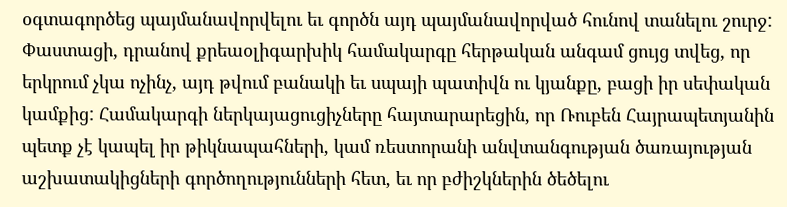օգտագործեց պայմանավորվելու եւ գործն այդ պայմանավորված հունով տանելու շուրջ: Փաստացի, դրանով քրեաօլիգարխիկ համակարգը հերթական անգամ ցույց տվեց, որ երկրում չկա ոչինչ, այդ թվում բանակի եւ սպայի պատիվն ու կյանքը, բացի իր սեփական կամքից: Համակարգի ներկայացուցիչները հայտարարեցին, որ Ռուբեն Հայրապետյանին պետք չէ կապել իր թիկնապահների, կամ ռեստորանի անվտանգության ծառայության աշխատակիցների գործողությունների հետ, եւ որ բժիշկներին ծեծելու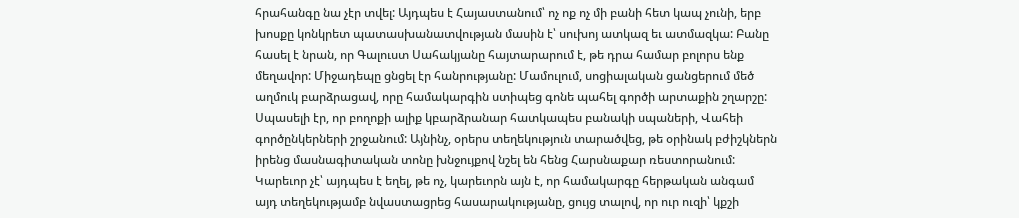հրահանգը նա չէր տվել: Այդպես է Հայաստանում՝ ոչ ոք ոչ մի բանի հետ կապ չունի, երբ խոսքը կոնկրետ պատասխանատվության մասին է՝ սուխոյ ատկազ եւ ատմազկա: Բանը հասել է նրան, որ Գալուստ Սահակյանը հայտարարում է, թե դրա համար բոլորս ենք մեղավոր: Միջադեպը ցնցել էր հանրությանը: Մամուլում, սոցիալական ցանցերում մեծ աղմուկ բարձրացավ, որը համակարգին ստիպեց գոնե պահել գործի արտաքին շղարշը: Սպասելի էր, որ բողոքի ալիք կբարձրանար հատկապես բանակի սպաների, Վահեի գործընկերների շրջանում: Այնինչ, օրերս տեղեկություն տարածվեց, թե օրինակ բժիշկներն իրենց մասնագիտական տոնը խնջույքով նշել են հենց Հարսնաքար ռեստորանում: Կարեւոր չէ՝ այդպես է եղել, թե ոչ, կարեւորն այն է, որ համակարգը հերթական անգամ այդ տեղեկությամբ նվաստացրեց հասարակությանը, ցույց տալով, որ ուր ուզի՝ կքշի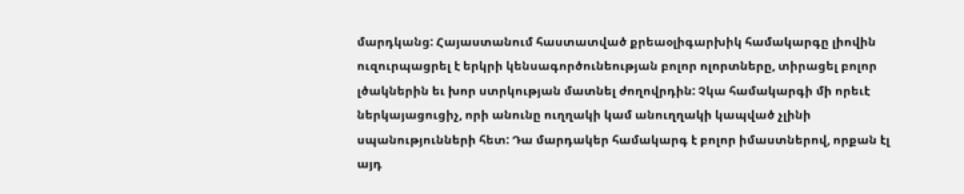մարդկանց: Հայաստանում հաստատված քրեաօլիգարխիկ համակարգը լիովին ուզուրպացրել է երկրի կենսագործունեության բոլոր ոլորտները, տիրացել բոլոր լծակներին եւ խոր ստրկության մատնել ժողովրդին: Չկա համակարգի մի որեւէ ներկայացուցիչ, որի անունը ուղղակի կամ անուղղակի կապված չլինի սպանությունների հետ: Դա մարդակեր համակարգ է բոլոր իմաստներով, որքան էլ այդ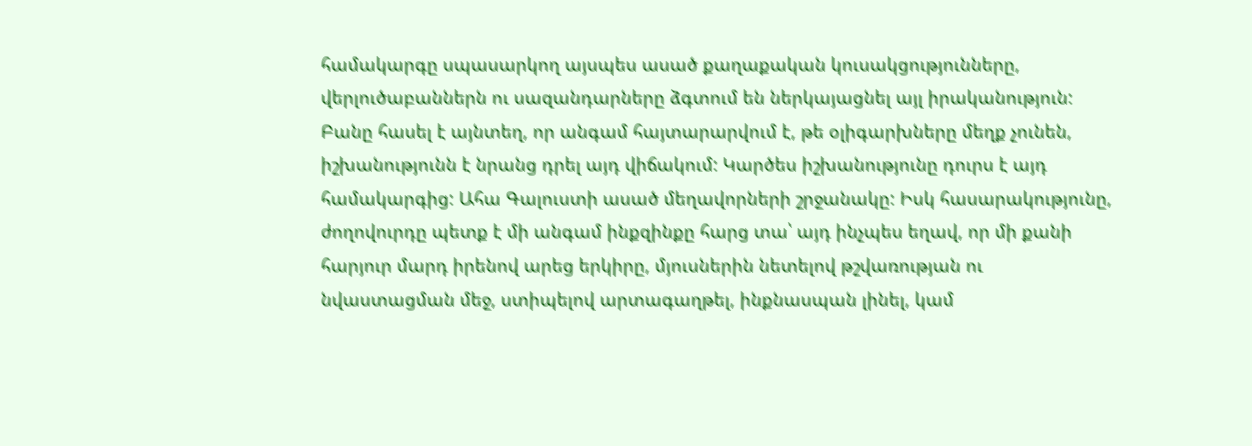համակարգը սպասարկող այսպես ասած քաղաքական կուսակցությունները, վերլուծաբաններն ու սազանդարները ձգտում են ներկայացնել այլ իրականություն: Բանը հասել է այնտեղ, որ անգամ հայտարարվում է, թե օլիգարխները մեղք չունեն, իշխանությունն է նրանց դրել այդ վիճակում: Կարծես իշխանությունը դուրս է այդ համակարգից: Ահա Գալուստի ասած մեղավորների շրջանակը: Իսկ հասարակությունը, ժողովուրդը պետք է մի անգամ ինքզինքը հարց տա՝ այդ ինչպես եղավ, որ մի քանի հարյուր մարդ իրենով արեց երկիրը, մյուսներին նետելով թշվառության ու նվաստացման մեջ, ստիպելով արտագաղթել, ինքնասպան լինել, կամ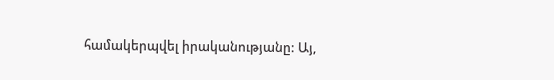համակերպվել իրականությանը: Այ,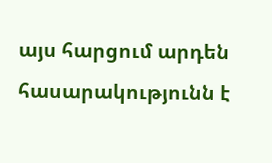այս հարցում արդեն հասարակությունն է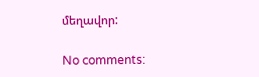մեղավոր:

No comments: